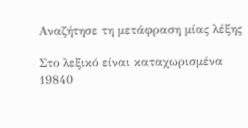Αναζήτησε τη μετάφραση μίας λέξης

Στο λεξικό είναι καταχωρισμένα 19840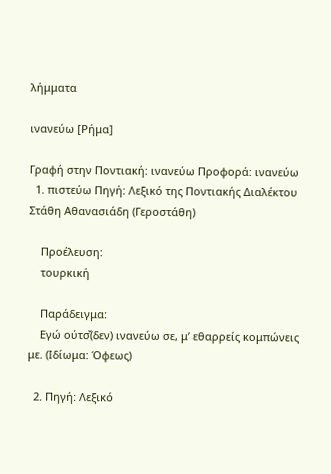λήμματα

ινανεύω [Ρήμα]

Γραφή στην Ποντιακή: ινανεύω Προφορά: ινανεύω
  1. πιστεύω Πηγή: Λεξικό της Ποντιακής Διαλέκτου Στάθη Αθανασιάδη (Γεροστάθη)

    Προέλευση:
    τουρκική

    Παράδειγμα:
    Εγώ ούτσ̌(δεν) ινανεύω σε, μ’ εθαρρείς κομπώνεις με. (Ιδίωμα: Όφεως)

  2. Πηγή: Λεξικό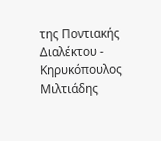της Ποντιακής Διαλέκτου - Κηρυκόπουλος Μιλτιάδης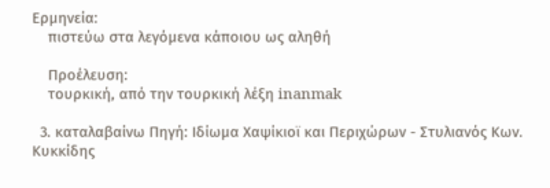Ερμηνεία:
    πιστεύω στα λεγόμενα κάποιου ως αληθή

    Προέλευση:
    τουρκική, από την τουρκική λέξη inanmak

  3. καταλαβαίνω Πηγή: Ιδίωμα Χαψίκιοϊ και Περιχώρων - Στυλιανός Κων. Κυκκίδης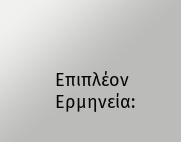Επιπλέον Ερμηνεία: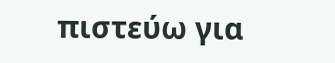πιστεύω για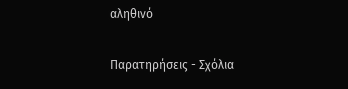αληθινό

Παρατηρήσεις - Σχόλια